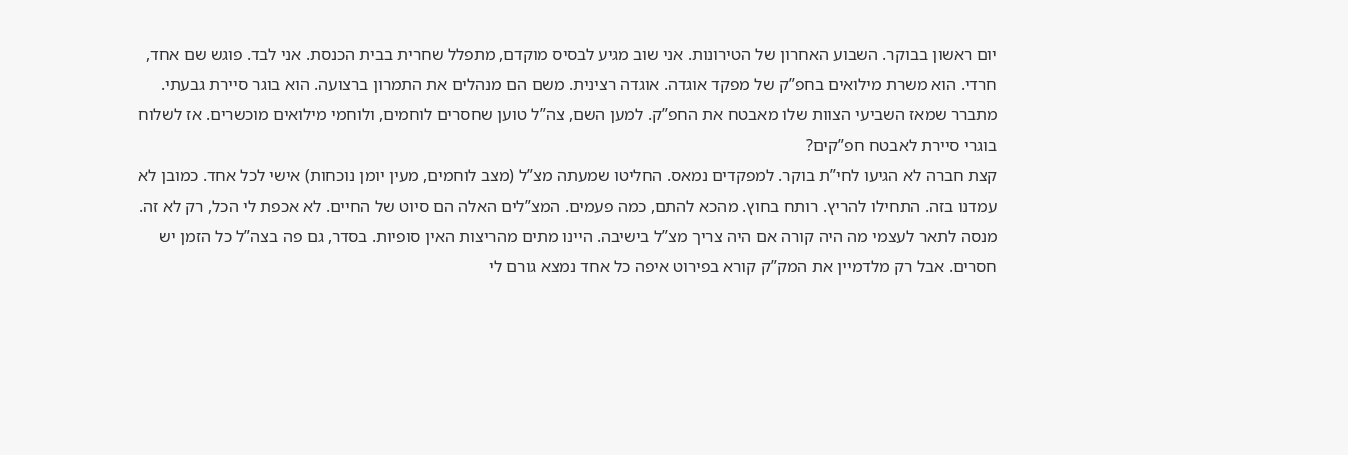יום ראשון בבוקר. השבוע האחרון של הטירונות. אני שוב מגיע לבסיס מוקדם, מתפלל שחרית בבית הכנסת. אני לבד. פוגש שם אחד, חרדי. הוא משרת מילואים בחפ”ק של מפקד אוגדה. אוגדה רצינית. משם הם מנהלים את התמרון ברצועה. הוא בוגר סיירת גבעתי. מתברר שמאז השביעי הצוות שלו מאבטח את החפ”ק. למען השם, צה”ל טוען שחסרים לוחמים, ולוחמי מילואים מוכשרים. אז לשלוח בוגרי סיירת לאבטח חפ”קים?
קצת חברה לא הגיעו לחי”ת בוקר. למפקדים נמאס. החליטו שמעתה מצ”ל (מצב לוחמים, מעין יומן נוכחות) אישי לכל אחד. כמובן לא עמדנו בזה. התחילו להריץ. רותח בחוץ. מהכא להתם, כמה פעמים. המצ”לים האלה הם סיוט של החיים. לא אכפת לי הכל, רק לא זה. מנסה לתאר לעצמי מה היה קורה אם היה צריך מצ”ל בישיבה. היינו מתים מהריצות האין סופיות. בסדר, גם פה בצה”ל כל הזמן יש חסרים. אבל רק מלדמיין את המק”ק קורא בפירוט איפה כל אחד נמצא גורם לי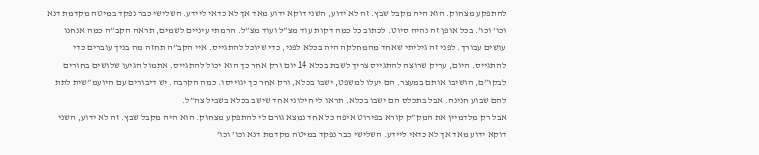להתפקע מצחוק. הוא היה מקבל שבץ. זה לא ידוע, השני דוקא ידוע מאד אך לא כדאי ליידע. השלישי כבר נפקד במיטה מקדמת דנא וכו’ וכו’. בכל אופן זה נהיה סיוט. לכתוב כל כמה דקות עוד מצ”ל ועוד מצ”ל. הרמתי עיניים לשמים, תראה הקב”ה כמה אנחנו עושים עבורך. לפני זה גיליתי שאחד מהמחלקה היה בכלא לפני, כדי שיוכל להתגייס. איי הקב”ה תחזה מה בניך עוברים כדי להתגייס. היום, עריק שרוצה להתגייס צריך לשבת בכלא 14 יום ורק אחר כך הוא יכול להתגייס. אתמול הגיעו שלושים בחורים לבקו”ם, הושיבו אותם במעצר. הם יעלו למשפט, ישבו בכלא, ורק אחר כך יגוייסו. כמה הקרבה. יש דיבורים עם היועמ”שית לתת להם שבוע חנינה. אבל בתכלס הם ישבו בכלא. תראו לי חילוני אחד שישב בכלא בשביל צה”ל.
אבל רק מלדמיין את המק”ק קורא בפירוט איפה כל אחד נמצא גורם לי להתפקע מצחוק. הוא היה מקבל שבץ. זה לא ידוע, השני דוקא ידוע מאד אך לא כדאי ליידע. השלישי כבר נפקד במיטה מקדמת דנא וכו’ וכו’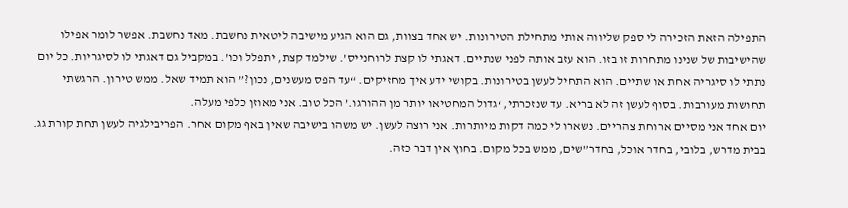התפילה הזאת הזכירה לי ספק שליווה אותי מתחילת הטירונות. יש אחד בצוות, גם הוא הגיע מישיבה ליטאית נחשבת. מאד נחשבת. אפשר לומר אפילו שהישיבות של שנינו מתחרות זו בזו. הוא עזב אותה לפני שנתיים. דאגתי לו קצת לרוחנייס’. שילמד קצת, יתפלל וכו’. במקביל גם דאגתי לו לסיגריות. כל יום נתתי לו סיגריה אחת או שתיים. הוא התחיל לעשן בטירונות. בקושי ידע איך מחזיקים. “עד הפס מעשנים, נכון?” הוא תמיד שאל. ממש טירון. הרגשתי תחושות מעורבות. בסוף לעשן זה לא בריא. עד שנזכרתי, ‘גדול המחטיאו יותר מן ההורגו.’ הכל טוב. אני מאוזן כלפי מעלה.
יום אחד אני מסיים ארוחת צהריים. נשארו לי כמה דקות מיותרות. אני רוצה לעשן. יש משהו בישיבה שאין באף מקום אחר. הפריבילגיה לעשן תחת קורת גג. בבית מדרש, בלובי, בחדר אוכל, בחדר”שים, ממש בכל מקום. בחוץ אין דבר כזה.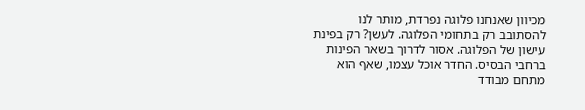מכיוון שאנחנו פלוגה נפרדת, מותר לנו להסתובב רק בתחומי הפלוגה. לעשן? רק בפינת עישון של הפלוגה. אסור לדרוך בשאר הפינות ברחבי הבסיס. החדר אוכל עצמו, שאף הוא מתחם מבודד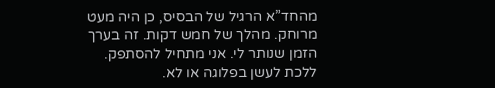מהחד”א הרגיל של הבסיס, כן היה מעט מרוחק. מהלך של חמש דקות. זה בערך הזמן שנותר לי. אני מתחיל להסתפק. ללכת לעשן בפלוגה או לא.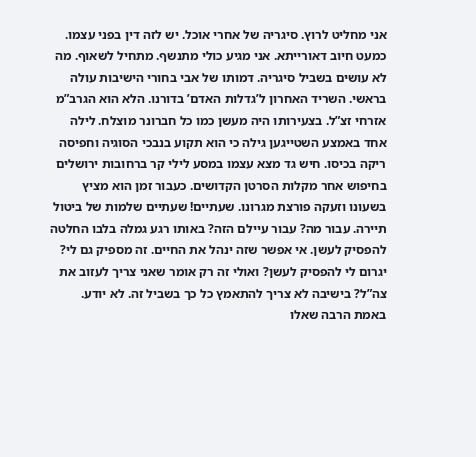אני מחליט לרוץ. סיגריה של אחרי אוכל. יש לזה דין בפני עצמו. כמעט חיוב דאורייתא. אני מגיע כולי מתנשף. מתחיל לשאוף. מה לא עושים בשביל סיגריה. דמותו של אבי בחורי הישיבות עולה בראשי. השריד האחרון ל’גדלות האדם’ בדורנו. הלא הוא הגרב”מ אזרחי זצ”ל. בצעירותו היה מעשן כמו כל חברונר מוצלח. לילה אחד באמצע השטייגען גילה כי הוא תקוע בנבכי הסוגיה וחפיסה ריקה בכיסו. חיש גד מצא עצמו במסע לילי קר ברחובות ירושלים בחיפוש אחר מקלות הסרטן הקדושים. כעבור זמן הוא מציץ בשעונו וזעקה פורצת מגרונו. שעתיים! שעתיים שלמות של ביטול תיירה. עבור מה? עבור עיילם הזה? באותו רגע גמלה בלבו החלטה להפסיק לעשן. אי אפשר שזה ינהל את החיים. זה מספיק גם לי? יגרום לי להפסיק לעשן? ואולי זה רק אומר שאני צריך לעזוב את צה”ל? בישיבה לא צריך להתאמץ כל כך בשביל זה. לא יודע.
באמת הרבה שאלו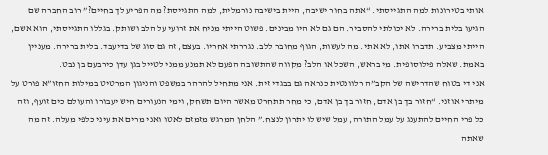אותי בטירונות למה התגייסתי. “אתה בחור ישיבה, היית בישיבה נורמלית, למה התגייסת? מה הפריע לך בחיים?” רוב החברה שם הגיעו בלית ברירה. לא יכולתי להסביר. הם גם לא היו מבינים. פשוט הייתי מניח את זרועי על הלב ושותק. בגללו התגייסתי, הוא אשם, הייתי מצביע. תדברו אתו, לא אתי. מה לעשות, הגוף מחובר ללב. נגררתי אחריו. בעצם, זה גם סוג של בדיעבד. בלית ברירה. מעניין באמת. שאלה פילוסופית. מי בראש, השכל או הלב? מקווה שהתשובה הפעם לא תמנע ממני לטייל בגן עדן כירבעם בן נבט.
אני די בטוח שהדרישה של הקב”ה רלוונטית כנראה גם בבגדי זית. אני מתחיל להרהר במשפט והניגון המרטיט במילות החזו”א פורט על מיתרי אוזני. “חזור בך בן אדם, חזור בך בן אדם, כי מחר תתחרט מאשר היום תשחק, וימי הנעורים חיש יעבורו והעולם כים זועף, וזה כל פרי החיים להתענג על עמל התורה, עמל שיש לו יתרון לנצח.” הלחן המרגש מזמזם לאטו ואני מרים את עיני כלפי מעלה. זה מה שאתה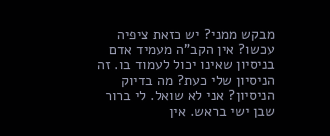מבקש ממני? יש כזאת ציפיה עכשו? אין הקב”ה מעמיד אדם בניסיון שאינו יכול לעמוד בו. זה הניסיון שלי כעת? מה בדיוק הניסיון? אני לא שואל. לי ברור שבן ישי בראש. אין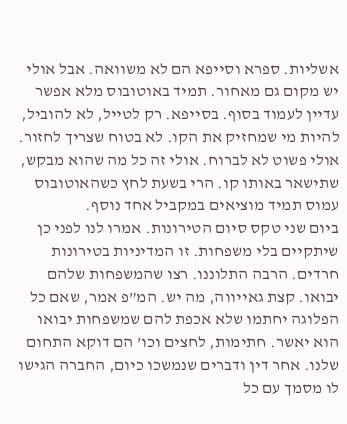אשליות. ספרא וסייפא הם לא משוואה. אבל אולי יש מקום גם מאחור. תמיד באוטובוס מלא אפשר עדיין לעמוד בסוף. בסייפא. רק לטייל, לא להוביל, להיות מי שמחזיק את הקו. לא בטוח שצריך לחזור. אולי פשוט לא לברוח. אולי זה כל מה שהוא מבקש, שתישאר באותו קו. הרי בשעת לחץ כשהאוטובוס עמוס תמיד מוציאים במקביל אחד נוסף.
ביום שני טקס סיום הטירונות. אמרו לנו לפני כן שיתקיים בלי משפחות. זו המדיניות בטירונות חרדים. הרבה התלוננו. רצו שהמשפחות שלהם יבואו. קצת גאייווה, מה יש. המ”פ אמר, שאם כל הפלוגה יחתמו שלא אכפת להם שמשפחות יבואו הוא יאשר. חתימות, לחצים וכו’ הם דוקא התחום שלנו. אחר דין ודברים שנמשכו כיום, החברה הגישו לו מסמך עם כל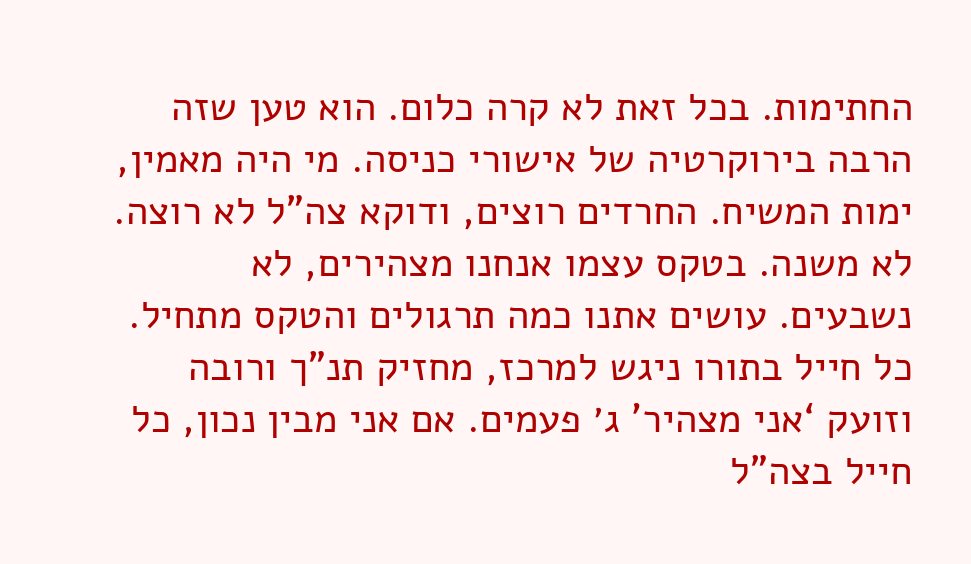החתימות. בכל זאת לא קרה כלום. הוא טען שזה הרבה בירוקרטיה של אישורי כניסה. מי היה מאמין, ימות המשיח. החרדים רוצים, ודוקא צה”ל לא רוצה.
לא משנה. בטקס עצמו אנחנו מצהירים, לא נשבעים. עושים אתנו כמה תרגולים והטקס מתחיל. כל חייל בתורו ניגש למרכז, מחזיק תנ”ך ורובה וזועק ‘אני מצהיר’ ג׳ פעמים. אם אני מבין נכון, כל חייל בצה”ל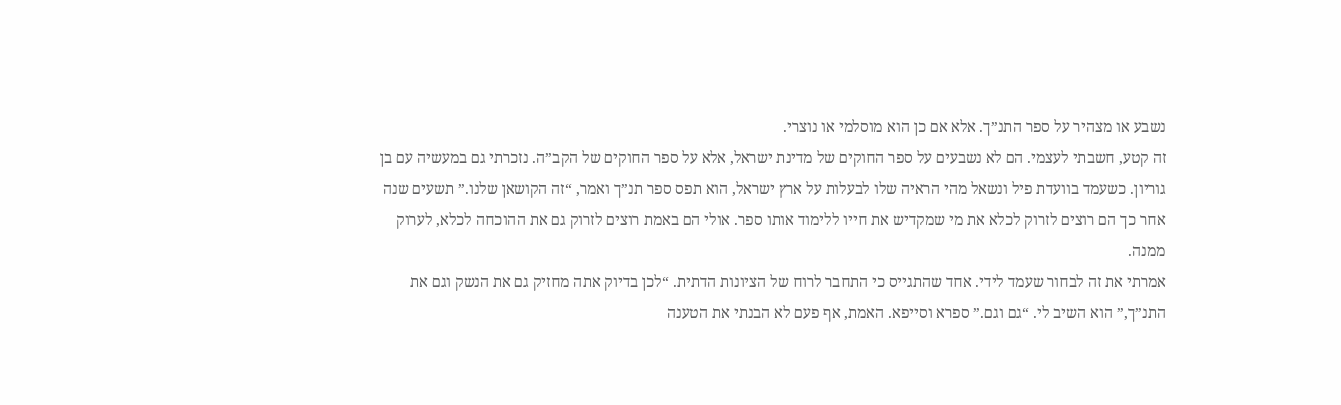נשבע או מצהיר על ספר התנ”ך. אלא אם כן הוא מוסלמי או נוצרי.
זה קטע, חשבתי לעצמי. הם לא נשבעים על ספר החוקים של מדינת ישראל, אלא על ספר החוקים של הקב”ה. נזכרתי גם במעשיה עם בן גוריון. כשעמד בוועדת פיל ונשאל מהי הראיה שלו לבעלות על ארץ ישראל, הוא תפס ספר תנ”ך ואמר, “זה הקושאן שלנו.” תשעים שנה אחר כך הם רוצים לזרוק לכלא את מי שמקדיש את חייו ללימוד אותו ספר. אולי הם באמת רוצים לזרוק גם את ההוכחה לכלא, לערוק ממנה.
אמרתי את זה לבחור שעמד לידי. אחד שהתגייס כי התחבר לרוח של הציונות הדתית. “לכן בדיוק אתה מחזיק גם את הנשק וגם את התנ”ך,” הוא השיב לי. “גם וגם.” ספרא וסייפא. האמת, אף פעם לא הבנתי את הטענה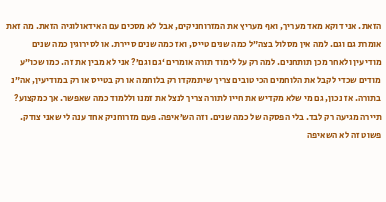הזאת. אני דוקא מאד מעריך, ואף מעריץ את המזרוחניקים, אבל לא מסכים עם האידאולוגיה הזאת. מה זאת אומרת גם וגם. למה אין מסלול בצה”ל כמה שנים טייס, ואז כמה שנים סיירת. או לסירוגין כמה שנים מודיעין ולאחר מכן תותחנים. למה רק על לימוד תורה אומרים ‘גם וגם’? אני לא מבין את זה. כמו שכו”ע מודים שכדי לקבל את הלוחמים הכי טובים צריך שיתמקדו רק בלוחמה או רק בטייס או רק במודיעין, אה”נ בתורה. אז נכון, גם מי שלא מקדיש את חייו לתורה צריך לנצל את זמנו וללמוד כמה שאפשר. אך כמקצוע? תיירה מגיעה רק לבד. בלי הפסקה של כמה שנים. וזה הש’איפה. פעם מזרוחניק אחד ענה לי שאני צודק. פשוט זה לא השאיפה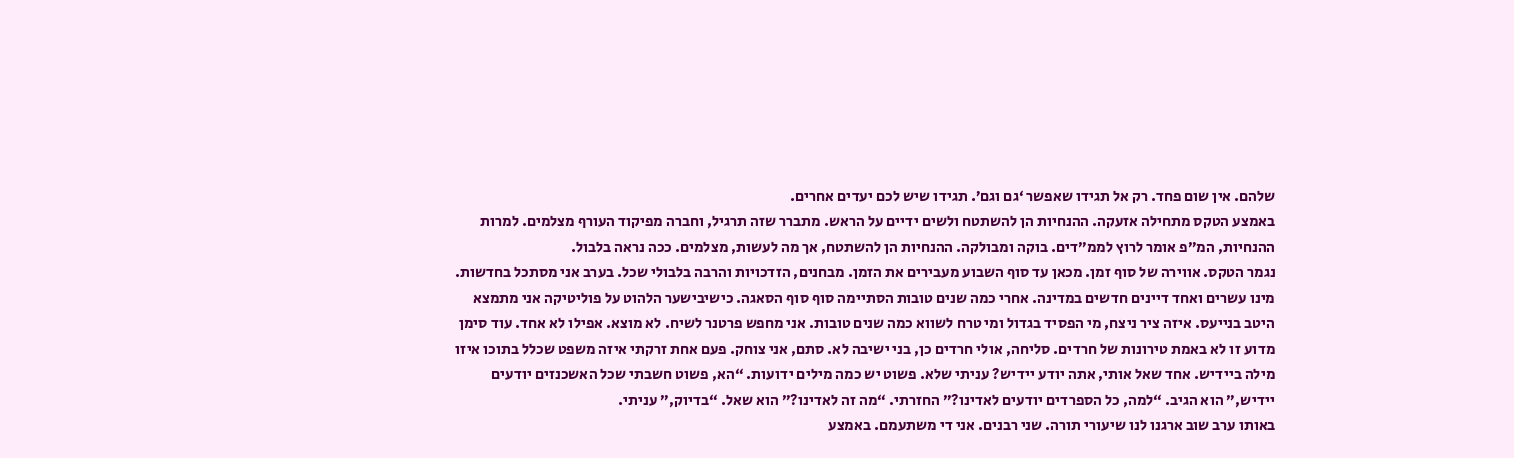שלהם. אין שום פחד. רק אל תגידו שאפשר ‘גם וגם’. תגידו שיש לכם יעדים אחרים.
באמצע הטקס מתחילה אזעקה. ההנחיות הן להשתטח ולשים ידיים על הראש. מתברר שזה תרגיל, וחברה מפיקוד העורף מצלמים. למרות ההנחיות, המ”פ אומר לרוץ לממ”דים. בוקה ומבולקה. ההנחיות הן להשתטח, אך מה לעשות, מצלמים. ככה נראה בלבול.
נגמר הטקס. אווירה של סוף זמן. מכאן עד סוף השבוע מעבירים את הזמן. מבחנים, הזדכויות והרבה בלבולי שכל. בערב אני מסתכל בחדשות. מינו עשרים ואחד דיינים חדשים במדינה. אחרי כמה שנים טובות הסתיימה סוף סוף הסאגה. כישיבישער הלהוט על פוליטיקה אני מתמצא היטב בנייעס. איזה ציר ניצח, מי הפסיד בגדול ומי טרח לשווא כמה שנים טובות. אני מחפש פרטנר לשיח. לא מוצא. אפילו לא אחד. עוד סימן מדוע זו לא באמת טירונות של חרדים. סליחה, אולי חרדים כן, בני ישיבה לא. סתם, אני צוחק. פעם אחת זרקתי איזה משפט שכלל בתוכו איזו מילה ביידיש. אחד שאל אותי, אתה יודע יידיש? עניתי שלא. פשוט יש כמה מילים ידועות. “הא, פשוט חשבתי שכל האשכנזים יודעים יידיש,” הוא הגיב. “למה, כל הספרדים יודעים לאדינו?” החזרתי. “מה זה לאדינו?” הוא שאל. “בדיוק,” עניתי.
באותו ערב שוב ארגנו לנו שיעורי תורה. שני רבנים. אני די משתעמם. באמצע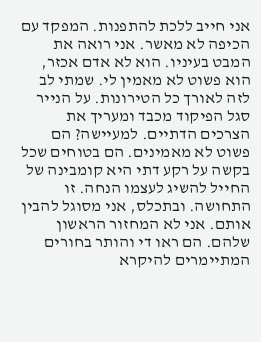אני חייב ללכת להתפנות. המפקד עם הכיפה לא מאשר. אני רואה את המבט בעיניו. הוא לא אדם אכזר, הוא פשוט לא מאמין לי. שמתי לב לזה לאורך כל הטירונות. על הנייר סגל הפיקוד מכבד ומעריך את הצרכים הדתיים. למעיישה? הם פשוט לא מאמינים. הם בטוחים שכל בקשה על רקע דתי היא קומבינה של החייל להשיג לעצמו הנחה. זו התחושה. ובתכלס, אני מסוגל להבין אותם. אני לא המחזור הראשון שלהם. הם ראו די והותר בחורים המתיימרים להיקרא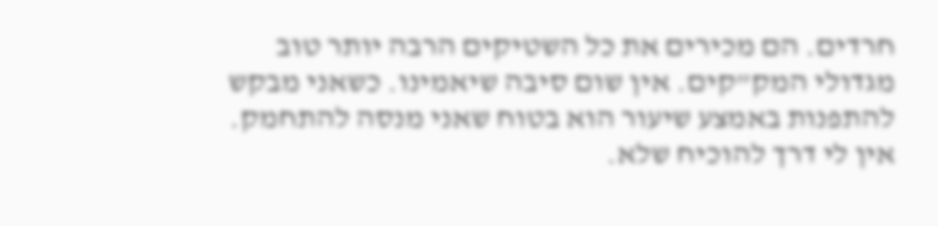חרדים. הם מכירים את כל השטיקים הרבה יותר טוב מגדולי המק”קים. אין שום סיבה שיאמינו. כשאני מבקש להתפנות באמצע שיעור הוא בטוח שאני מנסה להתחמק. אין לי דרך להוכיח שלא.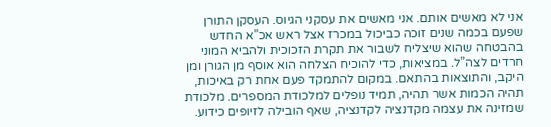אני לא מאשים אותם. אני מאשים את עסקני הגיוס. העסקן התורן שפעם בכמה שנים זוכה כביכול במכרז אצל ראש אכ”א החדש בהבטחה שהוא שיצליח לשבור את תקרת הזכוכית ולהביא המוני חרדים לצה”ל. במציאות, כדי להוכיח הצלחה הוא אוסף מן הגורן ומן היקב, והתוצאות בהתאם. במקום להתמקד פעם אחת רק באיכות, תהיה הכמות אשר תהיה, תמיד נופלים למלכודת המספרים. מלכודת שמזינה את עצמה מקדנציה לקדנציה, שאף הובילה לזיופים כידוע.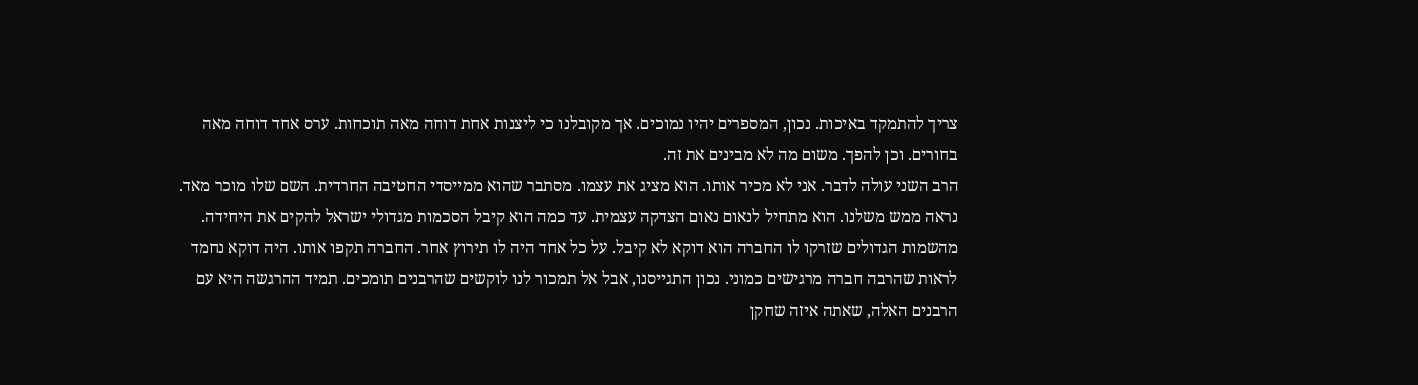צריך להתמקד באיכות. נכון, המספרים יהיו נמוכים. אך מקובלנו כי ליצנות אחת דוחה מאה תוכחות. ערס אחד דוחה מאה בחורים. וכן להפך. משום מה לא מבינים את זה.
הרב השני עולה לדבר. אני לא מכיר אותו. הוא מציג את עצמו. מסתבר שהוא ממייסדי החטיבה החרדית. השם שלו מוכר מאד. נראה ממש משלנו. הוא מתחיל לנאום נאום הצדקה עצמית. עד כמה הוא קיבל הסכמות מגדולי ישראל להקים את היחידה. מהשמות הגדולים שזרקו לו החברה הוא דוקא לא קיבל. על כל אחד היה לו תירוץ אחר. החברה תקפו אותו. היה דוקא נחמד לראות שהרבה חברה מרגישים כמוני. נכון התגייסנו, אבל אל תמכור לנו לוקשים שהרבנים תומכים. תמיד ההרגשה היא עם הרבנים האלה, שאתה איזה שחקן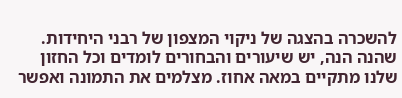להשכרה בהצגה של ניקוי המצפון של רבני היחידות. שהנה הנה, יש שיעורים והבחורים לומדים וכל החזון שלנו מתקיים במאה אחוז. מצלמים את התמונה ואפשר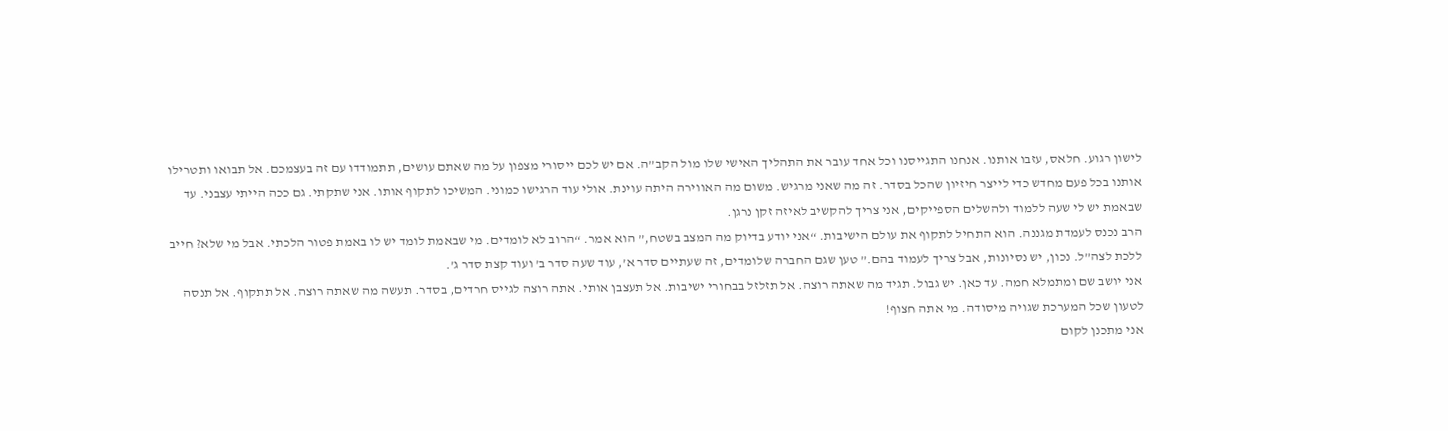לישון רגוע. חלאס, עזבו אותנו. אנחנו התגייסנו וכל אחד עובר את התהליך האישי שלו מול הקב”ה. אם יש לכם ייסורי מצפון על מה שאתם עושים, תתמודדו עם זה בעצמכם. אל תבואו ותטרילו אותנו בכל פעם מחדש כדי לייצר חיזיון שהכל בסדר. זה מה שאני מרגיש. משום מה האווירה היתה עוינת. אולי עוד הרגישו כמוני. המשיכו לתקוף אותו. אני שתקתי. גם ככה הייתי עצבני. עד שבאמת יש לי שעה ללמוד ולהשלים הספייקים, אני צריך להקשיב לאיזה זקן נרגן.
הרב נכנס לעמדת מגננה. הוא התחיל לתקוף את עולם הישיבות. “אני יודע בדיוק מה המצב בשטח,” הוא אמר. “הרוב לא לומדים. מי שבאמת לומד יש לו באמת פטור הלכתי. אבל מי שלא? חייב ללכת לצה”ל. נכון, יש נסיונות, אבל צריך לעמוד בהם.” טען שגם החברה שלומדים, זה שעתיים סדר א’, עוד שעה סדר ב’ ועוד קצת סדר ג’.
אני יושב שם ומתמלא חמה. עד כאן. יש גבול. תגיד מה שאתה רוצה. אל תזלזל בבחורי ישיבות. אל תעצבן אותי. אתה רוצה לגייס חרדים, בסדר. תעשה מה שאתה רוצה. אל תתקוף. אל תנסה לטעון שכל המערכת שגויה מיסודה. מי אתה חצוף!
אני מתכנן לקום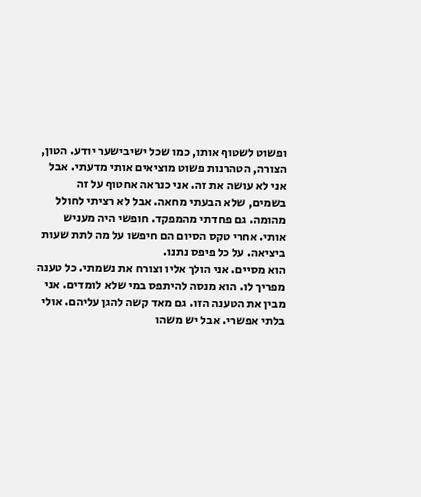ופשוט לשטוף אותו, כמו שכל ישיבישער יודע. הטון, הצורה, הטהרנות פשוט מוציאים אותי מדעתי. אבל אני לא עושה את זה. אני כנראה אחטוף על זה בשמים, שלא הבעתי מחאה. אבל לא רציתי לחולל מהומה. גם פחדתי מהמפקד. חופשי היה מעניש אותי. אחרי טקס הסיום הם חיפשו על מה לתת שעות ביציאה. על כל פיפס נתנו.
הוא מסיים. אני הולך אליו וצורח את נשמתי. כל טענה מפריך לו. הוא מנסה להיתפס במי שלא לומדים. אני מבין את הטענה הזו. גם מאד קשה להגן עליהם. אולי בלתי אפשרי. אבל יש משהו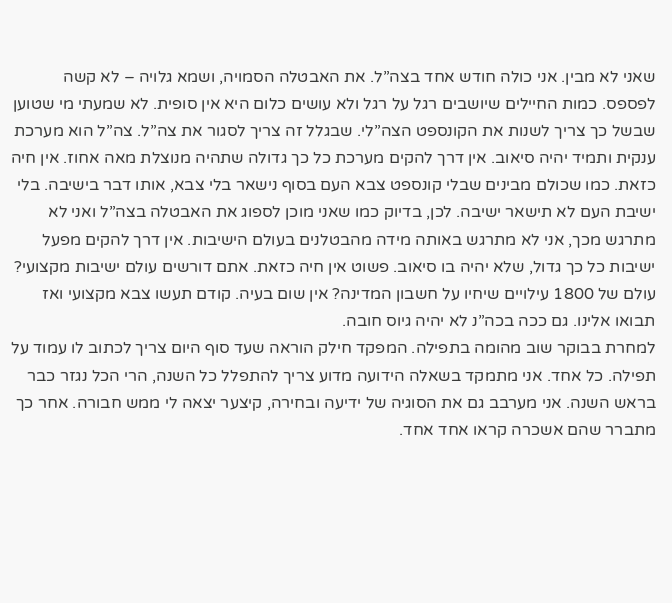שאני לא מבין. אני כולה חודש אחד בצה”ל. את האבטלה הסמויה, ושמא גלויה – לא קשה לפספס. כמות החיילים שיושבים רגל על רגל ולא עושים כלום היא אין סופית. לא שמעתי מי שטוען שבשל כך צריך לשנות את הקונספט הצה”לי. שבגלל זה צריך לסגור את צה”ל. צה”ל הוא מערכת ענקית ותמיד יהיה סיאוב. אין דרך להקים מערכת כל כך גדולה שתהיה מנוצלת מאה אחוז. אין חיה כזאת. כמו שכולם מבינים שבלי קונספט צבא העם בסוף נישאר בלי צבא, אותו דבר בישיבה. בלי ישיבת העם לא תישאר ישיבה. לכן, בדיוק כמו שאני מוכן לספוג את האבטלה בצה”ל ואני לא מתרגש מכך, אני לא מתרגש באותה מידה מהבטלנים בעולם הישיבות. אין דרך להקים מפעל ישיבות כל כך גדול, שלא יהיה בו סיאוב. פשוט אין חיה כזאת. אתם דורשים עולם ישיבות מקצועי? עולם של 1800 עילויים שיחיו על חשבון המדינה? אין שום בעיה. קודם תעשו צבא מקצועי ואז תבואו אלינו. גם ככה בכה”נ לא יהיה גיוס חובה.
למחרת בבוקר שוב מהומה בתפילה. המפקד חילק הוראה שעד סוף היום צריך לכתוב לו עמוד על תפילה. כל אחד. אני מתמקד בשאלה הידועה מדוע צריך להתפלל כל השנה, הרי הכל נגזר כבר בראש השנה. אני מערבב גם את הסוגיה של ידיעה ובחירה, קיצער יצאה לי ממש חבורה. אחר כך מתברר שהם אשכרה קראו אחד אחד.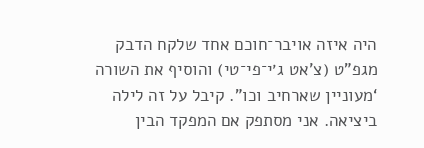היה איזה אויבר־חוכם אחד שלקח הדבק מגפ”ט (צ’אט ג׳י־פי־טי) והוסיף את השורה ‘מעוניין שארחיב וכו”. קיבל על זה לילה ביציאה. אני מסתפק אם המפקד הבין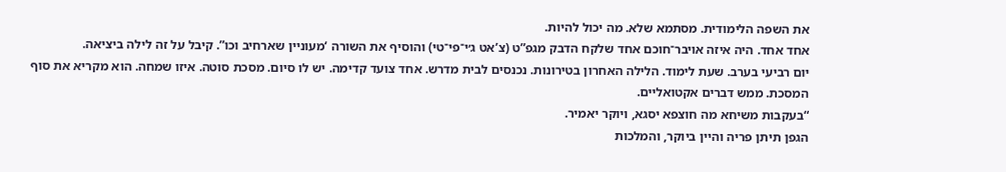את השפה הלימודית. מסתמא שלא. מה יכול להיות.
אחד אחד. היה איזה אויבר־חוכם אחד שלקח הדבק מגפ”ט (צ’אט ג׳י־פי־טי) והוסיף את השורה ‘מעוניין שארחיב וכו”. קיבל על זה לילה ביציאה.
יום רביעי בערב. שעת לימוד. הלילה האחרון בטירונות. נכנסים לבית מדרש. אחד צועד קדימה. יש לו סיום. מסכת סוטה. איזו שמחה. הוא מקריא את סוף המסכת. ממש דברים אקטואליים.
“בעקבות משיחא מה חוצפא יסגא, ויוקר יאמיר.
הגפן תיתן פריה והיין ביוקר, והמלכות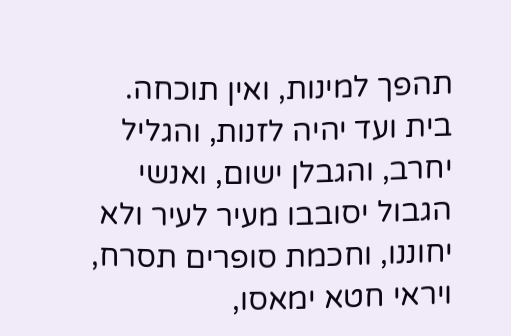תהפך למינות, ואין תוכחה.
בית ועד יהיה לזנות, והגליל יחרב, והגבלן ישום, ואנשי הגבול יסובבו מעיר לעיר ולא יחוננו, וחכמת סופרים תסרח, ויראי חטא ימאסו,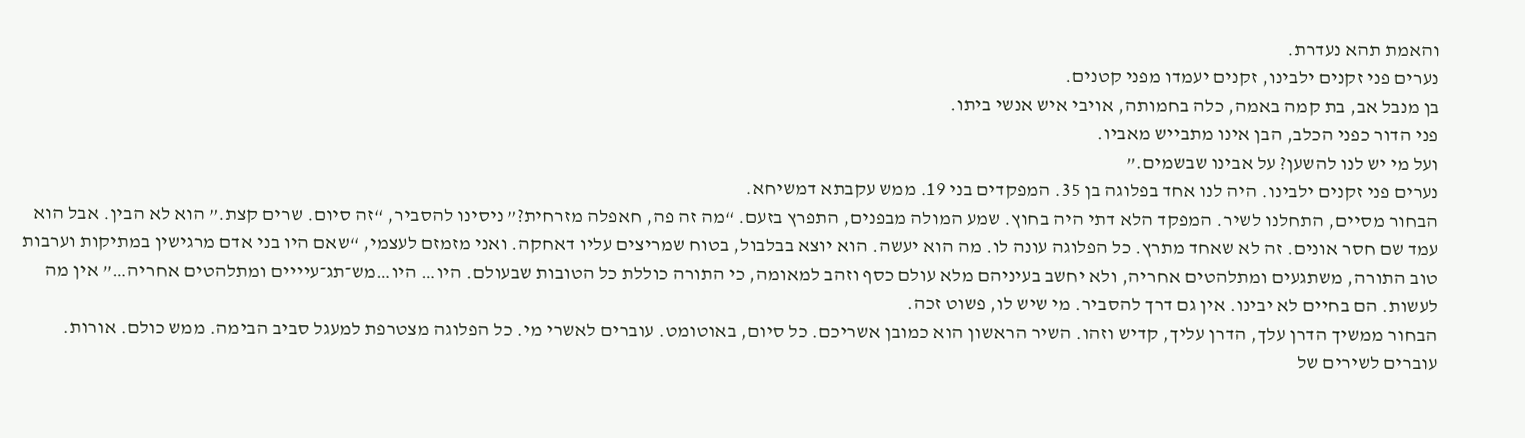והאמת תהא נעדרת.
נערים פני זקנים ילבינו, זקנים יעמדו מפני קטנים.
בן מנבל אב, בת קמה באמה, כלה בחמותה, אויבי איש אנשי ביתו.
פני הדור כפני הכלב, הבן אינו מתבייש מאביו.
ועל מי יש לנו להשען? על אבינו שבשמים.”
נערים פני זקנים ילבינו. היה לנו אחד בפלוגה בן 35. המפקדים בני 19. ממש עקבתא דמשיחא.
הבחור מסיים, התחלנו לשיר. המפקד הלא דתי היה בחוץ. שמע המולה מבפנים, התפרץ בזעם. “מה זה פה, חאפלה מזרחית?” ניסינו להסביר, “זה סיום. שרים קצת.” הוא לא הבין. אבל הוא עמד שם חסר אונים. זה לא שאחד מתרץ. כל הפלוגה עונה לו. מה הוא יעשה. הוא יוצא בבלבול, בטוח שמריצים עליו דאחקה. ואני מזמזם לעצמי, “שאם היו בני אדם מרגישין במתיקות וערבות טוב התורה, משתגעים ומתלהטים אחריה, ולא יחשב בעיניהם מלא עולם כסף וזהב למאומה, כי התורה כוללת כל הטובות שבעולם. היו… היו…מש־תג־עיייים ומתלהטים אחריה…” אין מה לעשות. הם בחיים לא יבינו. אין גם דרך להסביר. מי שיש לו, פשוט זכה.
הבחור ממשיך הדרן עלך, הדרן עליך, קדיש וזהו. השיר הראשון הוא כמובן אשריכם. כל סיום, באוטומט. עוברים לאשרי מי. כל הפלוגה מצטרפת למעגל סביב הבימה. ממש כולם. אורות. עוברים לשירים של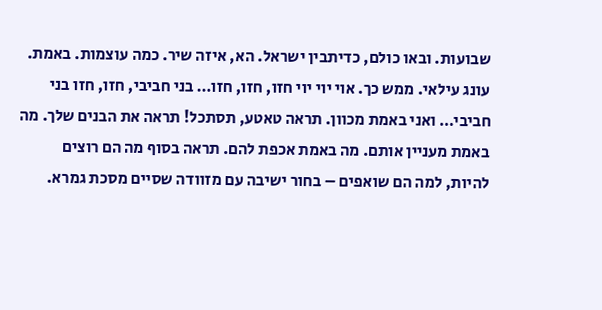שבועות. ובאו כולם, כדיתבין ישראל. הא, איזה שיר. כמה עוצמות. באמת. עונג עילאי. ממש כך. אוי יוי יוי חזו, חזו, חזו… בני חביבי, חזו, חזו בני חביבי… ואני באמת מכוון. תראה טאטע, תסתכל! תראה את הבנים שלך. מה באמת מעניין אותם. מה באמת אכפת להם. תראה בסוף מה הם רוצים להיות, למה הם שואפים – בחור ישיבה עם מזוודה שסיים מסכת גמרא.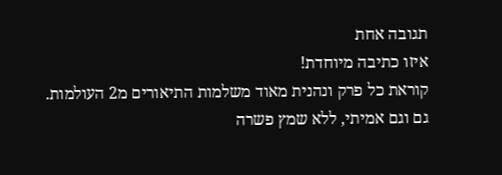תגובה אחת
איזו כתיבה מיוחדת!
קוראת כל פרק ונהנית מאוד משלמות התיאורים מ2 העולמות.
גם וגם אמיתי, ללא שמץ פשרה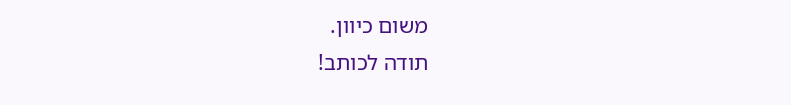משום כיוון.
תודה לכותב!